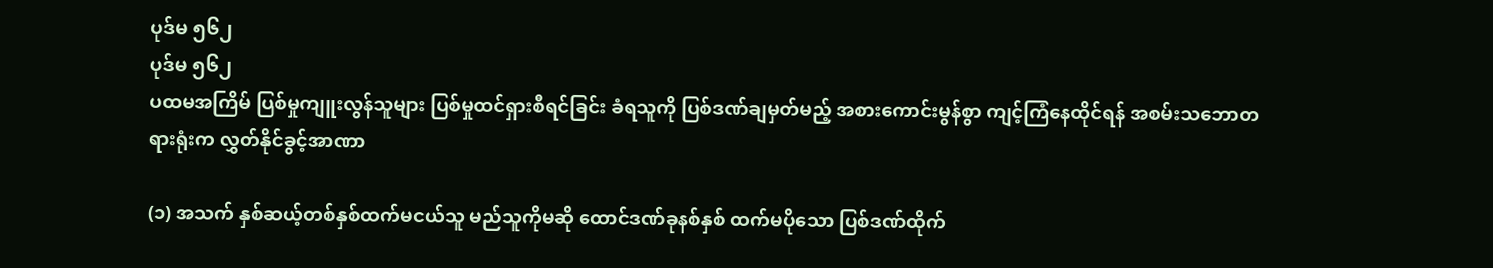ပုဒ်မ ၅၆၂
ပုဒ်မ ၅၆၂
ပထမအကြိမ် ပြစ်မှုကျူးလွန်သူများ ပြစ်မှုထင်ရှားစီရင်ခြင်း ခံရသူကို ပြစ်ဒဏ်ချမှတ်မည့် အစားကောင်းမွန်စွာ ကျင့်ကြံနေထိုင်ရန် အစမ်းသဘောတရားရုံးက လွှတ်နိုင်ခွင့်အာဏာ

(၁) အသက် နှစ်ဆယ့်တစ်နှစ်ထက်မငယ်သူ မည်သူကိုမဆို ထောင်ဒဏ်ခုနစ်နှစ် ထက်မပိုသော ပြစ်ဒဏ်ထိုက်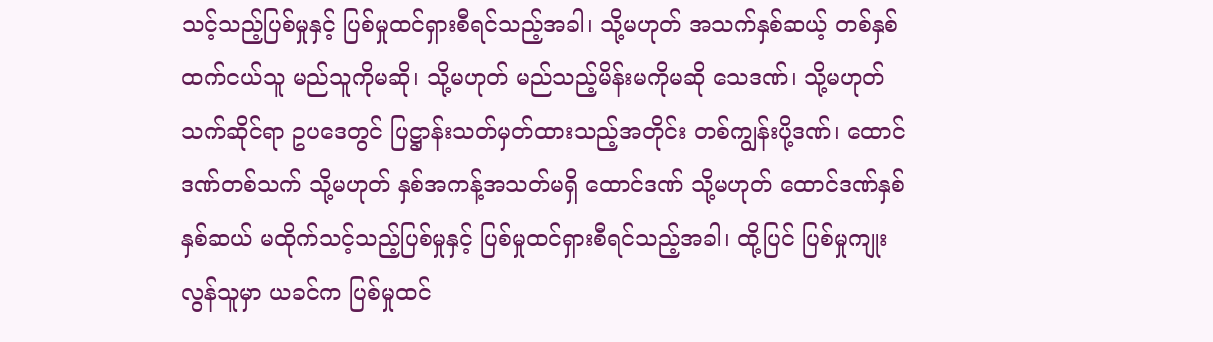သင့်သည့်ပြစ်မှုနှင့် ပြစ်မှုထင်ရှားစီရင်သည့်အခါ၊ သို့မဟုတ် အသက်နှစ်ဆယ့် တစ်နှစ်ထက်ငယ်သူ မည်သူကိုမဆို၊ သို့မဟုတ် မည်သည့်မိန်းမကိုမဆို သေဒဏ်၊ သို့မဟုတ် သက်ဆိုင်ရာ ဥပဒေတွင် ပြဋ္ဌာန်းသတ်မှတ်ထားသည့်အတိုင်း တစ်ကျွန်းပို့ဒဏ်၊ ထောင်ဒဏ်တစ်သက် သို့မဟုတ် နှစ်အကန့်အသတ်မရှိ ထောင်ဒဏ် သို့မဟုတ် ထောင်ဒဏ်နှစ်နှစ်ဆယ် မထိုက်သင့်သည့်ပြစ်မှုနှင့် ပြစ်မှုထင်ရှားစီရင်သည့်အခါ၊ ထို့ပြင် ပြစ်မှုကျုးလွန်သူမှာ ယခင်က ပြစ်မှုထင်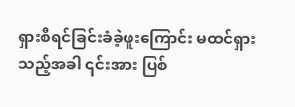ရှားစီရင်ခြင်းခံခဲ့ဖူးကြောင်း မထင်ရှားသည့်အခါ ၎င်းအား ပြစ်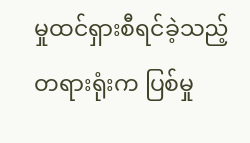မှုထင်ရှားစီရင်ခဲ့သည့် တရားရုံးက ပြစ်မှု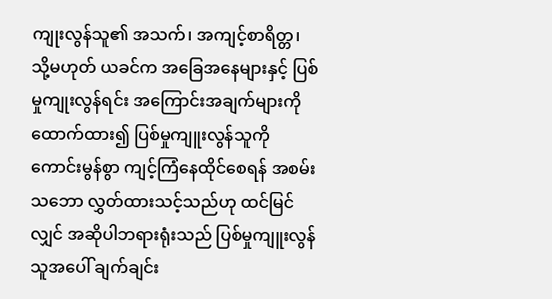ကျုးလွန်သူ၏ အသက်၊ အကျင့်စာရိတ္တ၊ သို့မဟုတ် ယခင်က အခြေအနေများနှင့် ပြစ်မှုကျုးလွန်ရင်း အကြောင်းအချက်များကို ထောက်ထား၍ ပြစ်မှုကျူးလွန်သူကို ကောင်းမွန်စွာ ကျင့်ကြံနေထိုင်စေရန် အစမ်းသဘော လွှတ်ထားသင့်သည်ဟု ထင်မြင်လျှင် အဆိုပါဘရားရုံးသည် ပြစ်မှုကျူးလွန်သူအပေါ် ချက်ချင်း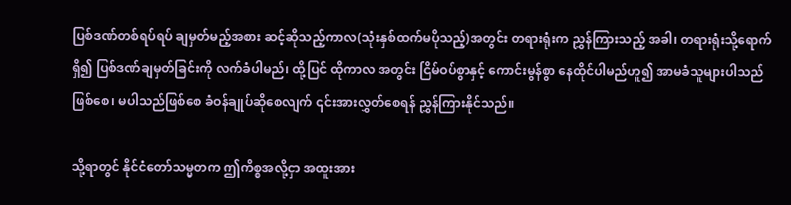ပြစ်ဒဏ်တစ်ရပ်ရပ် ချမှတ်မည့်အစား ဆင့်ဆိုသည့်ကာလ(သုံးနှစ်ထက်မပိုသည့်)အတွင်း တရားရုံးက ညွှန်ကြားသည့် အခါ၊ တရားရုံးသို့ရောက်ရှိ၍ ပြစ်ဒဏ်ချမှတ်ခြင်းကို လက်ခံပါမည်၊ ထို့ပြင် ထိုကာလ အတွင်း ငြိမ်ဝပ်စွာနှင့် ကောင်းမွန်စွာ နေထိုင်ပါမည်ဟူ၍ အာမခံသူများပါသည်ဖြစ်စေ၊ မပါသည်ဖြစ်စေ ခံဝန်ချုပ်ဆိုစေလျက် ၎င်းအားလွှတ်စေရန် ညွှန်ကြားနိုင်သည်။

သို့ရာတွင် နိုင်ငံတော်သမ္မတက ဤကိစ္စအလို့ငှာ အထူးအား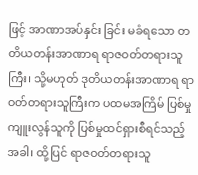ဖြင့် အာဏာအပ်နှင်း ခြင်း မခံရသော တတိယတန်းအာဏာရ ရာဇဝတ်တရားသူကြီး၊ သို့မဟုတ် ဒုတိယတန်းအာဏာရ ရာဝတ်တရားသူကြီးက ပထမအကြိမ် ပြစ်မှုကျူးလွန်သူကို ပြစ်မှုထင်ရှားစီရင်သည့်အခါ၊ ထို့ပြင် ရာဇဝတ်တရားသူ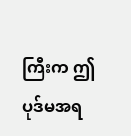ကြီးက ဤပုဒ်မအရ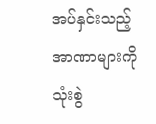အပ်နှင်းသည့်အာဏာများကို သုံးစွဲ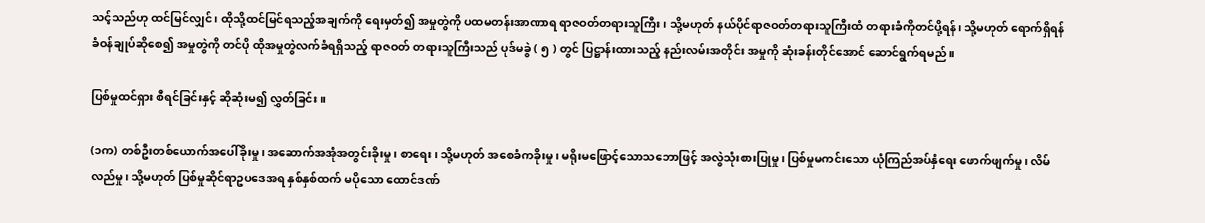သင့်သည်ဟု ထင်မြင်လျှင်၊ ထိုသို့ထင်မြင်ရသည့်အချက်ကို ရေးမှတ်၍ အမှုတွဲကို ပထမတန်းအာဏာရ ရာဇဝတ်တရားသူကြီး၊ သို့မဟုတ် နယ်ပိုင်ရာဇဝတ်တရားသူကြီးထံ တရားခံကိုတင်ပို့ရန်၊ သို့မဟုတ် ရောက်ရှိရန် ခံဝန်ချုပ်ဆိုစေ၍ အမှုတွဲကို တင်ပို ထိုအမှုတွဲလက်ခံရရှိသည့် ရာဇဝတ် တရားသူကြီးသည် ပုဒ်မခွဲ ( ၅ ) တွင် ပြဋ္ဌာန်းထားသည့် နည်းလမ်းအတိုင်း အမှုကို ဆုံးခန်းတိုင်အောင် ဆောင်ရွက်ရမည်။

ပြစ်မှုထင်ရှား စီရင်ခြင်းနှင့် ဆိုဆုံးမ၍ လွှတ်ခြင်း။

(၁က) တစ်ဦးတစ်ယောက်အပေါ်ခိုးမှု၊ အဆောက်အအုံအတွင်းခိုးမှု၊ စာရေး၊ သို့မဟုတ် အစေခံကခိုးမှု၊ မရိုးမဖြောင့်သောသဘောဖြင့် အလွဲသုံးစားပြုမှု၊ ပြစ်မှုမကင်းသော ယုံကြည်အပ်နှံရေး ဖောက်ဖျက်မှု၊ လိမ်လည်မှု၊ သို့မဟုတ် ပြစ်မှုဆိုင်ရာဥပဒေအရ နှစ်နှစ်ထက် မပိုသော ထောင်ဒဏ်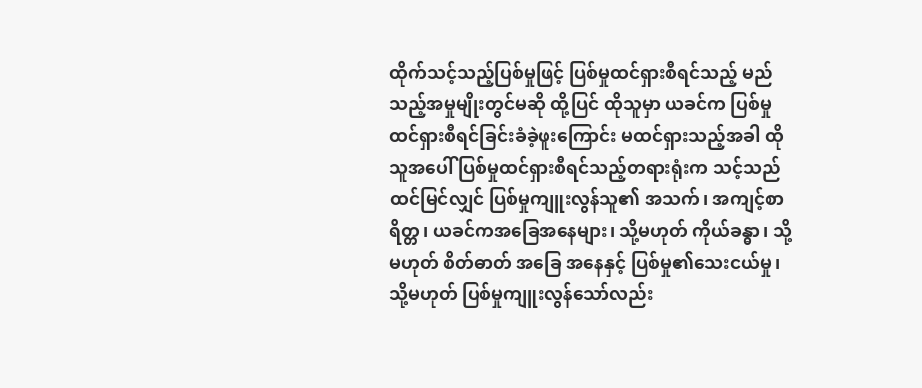ထိုက်သင့်သည့်ပြစ်မှုဖြင့် ပြစ်မှုထင်ရှားစီရင်သည့် မည်သည့်အမှုမျိုးတွင်မဆို ထို့ပြင် ထိုသူမှာ ယခင်က ပြစ်မှုထင်ရှားစီရင်ခြင်းခံခဲ့ဖူးကြောင်း မထင်ရှားသည့်အခါ ထိုသူအပေါ် ပြစ်မှုထင်ရှားစီရင်သည့်တရားရုံးက သင့်သည်ထင်မြင်လျှင် ပြစ်မှုကျူးလွန်သူ၏ အသက်၊ အကျင့်စာရိတ္တ၊ ယခင်ကအခြေအနေများ၊ သို့မဟုတ် ကိုယ်ခန္ဓာ၊ သို့မဟုတ် စိတ်ဓာတ် အခြေ အနေနှင့် ပြစ်မှု၏သေးငယ်မှု၊ သို့မဟုတ် ပြစ်မှုကျူးလွန်သော်လည်း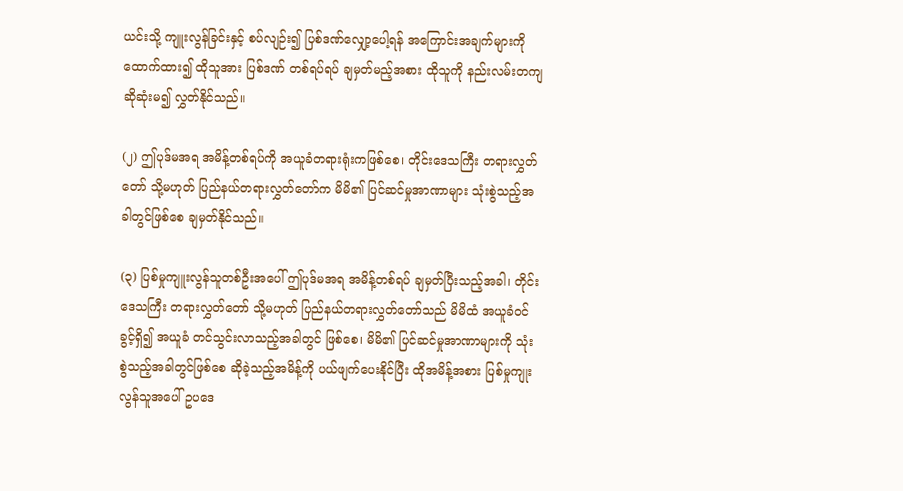ယင်းသို့ ကျူးလွန်ခြင်းနှင့် စပ်လျဉ်း၍ ပြစ်ဒဏ်လျှော့ပေါ့ရန် အကြောင်းအချက်များကို ထောက်ထား၍ ထိုသူအား ပြစ်ဒဏ် တစ်ရပ်ရပ် ချမှတ်မည့်အစား ထိုသူကို နည်းလမ်းတကျ ဆိုဆုံးမ၍ လွှတ်နိုင်သည်။

(၂) ဤပုဒ်မအရ အမိန့်တစ်ရပ်ကို အယူခံတရားရုံးကဖြစ်စေ၊ တိုင်းဒေသကြီး တရားလွှတ်တော် သို့မဟုတ် ပြည်နယ်တရားလွှတ်တော်က မိမိ၏ ပြင်ဆင်မှုအာဏာများ သုံးစွဲသည့်အခါတွင်ဖြစ်စေ ချမှတ်နိုင်သည်။

(၃) ပြစ်မှုကျူးလွန်သူတစ်ဦးအပေါ် ဤပုဒ်မအရ အမိန့်တစ်ရပ် ချမှတ်ပြီးသည့်အခါ၊ တိုင်းဒေသကြီး တရားလွှတ်တော် သို့မဟုတ် ပြည်နယ်တရားလွှတ်တော်သည် မိမိထံ အယူခံဝင်ခွင့်ရှိ၍ အယူခံ တင်သွင်းလာသည့်အခါတွင် ဖြစ်စေ၊ မိမိ၏ ပြင်ဆင်မှုအာဏာများကို သုံးစွဲသည့်အခါတွင်ဖြစ်စေ ဆိုခဲ့သည့်အမိန့်ကို ပယ်ဖျက်ပေးနိုင်ပြီး ထိုအမိန့်အစား ပြစ်မှုကျုးလွန်သူအပေါ် ဥပဒေ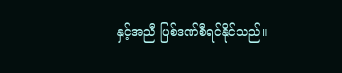နှင့်အညီ ပြစ်ဒဏ်စီရင်နိုင်သည်။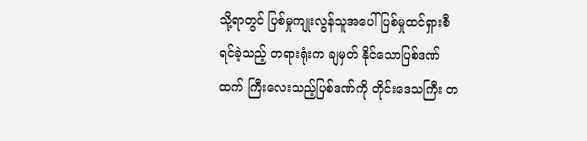သို့ရာတွင် ပြစ်မှုကျုးလွန်သူအပေါ် ပြစ်မှုထင်ရှားစီရင်ခဲ့သည့် တရားရုံးက ချမှတ် နိုင်သောပြစ်ဒဏ်ထက် ကြီးလေးသည့်ပြစ်ဒဏ်ကို တိုင်းဒေသကြီး တ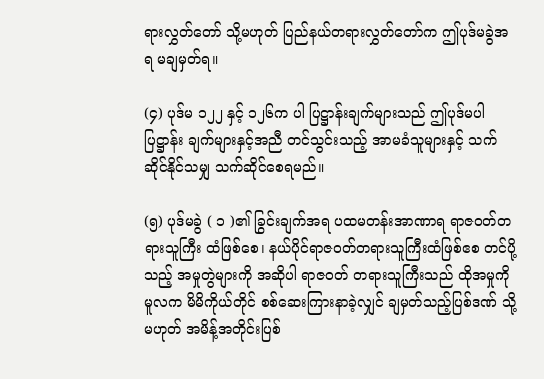ရားလွှတ်တော် သို့မဟုတ် ပြည်နယ်တရားလွှတ်တော်က ဤပုဒ်မခွဲအရ မချမှတ်ရ။

(၄) ပုဒ်မ ၁၂၂ နှင့် ၁၂၆က ပါ ပြဋ္ဌာန်းချက်များသည် ဤပုဒ်မပါ ပြဋ္ဌာန်း ချက်များနှင့်အညီ တင်သွင်းသည့် အာမခံသူများနှင့် သက်ဆိုင်နိုင်သမျှ သက်ဆိုင်စေရမည်။

(၅) ပုဒ်မခွဲ ( ၁ )၏ ခြွင်းချက်အရ ပထမတန်းအာဏာရ ရာဇဝတ်တရားသူကြီး ထံဖြစ်စေ၊ နယ်ပိုင်ရာဇဝတ်တရားသူကြီးထံဖြစ်ဧစ တင်ပို့သည့် အမှုတွဲများကို အဆိုပါ ရာဇဝတ် တရားသူကြီးသည် ထိုအမှုကို မူလက မိမိကိုယ်တိုင် စစ်ဆေးကြားနာခဲ့လျှင် ချမှတ်သည့်ပြစ်ဒဏ် သို့မဟုတ် အမိန့်အတိုင်းပြစ်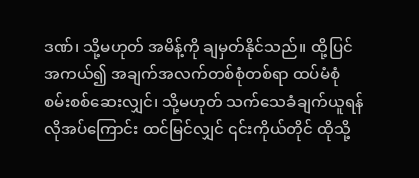ဒဏ်၊ သို့မဟုတ် အမိန့်ကို ချမှတ်နိုင်သည်။ ထို့ပြင် အကယ်၍ အချက်အလက်တစ်စုံတစ်ရာ ထပ်မံစုံစမ်းစစ်ဆေးလျှင်၊ သို့မဟုတ် သက်သေခံချက်ယူရန် လိုအပ်ကြောင်း ထင်မြင်လျှင် ၎င်းကိုယ်တိုင် ထိုသို့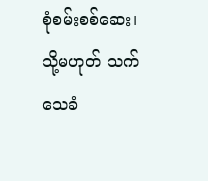စုံစမ်းစစ်ဆေး၊ သို့မဟုတ် သက်သေခံ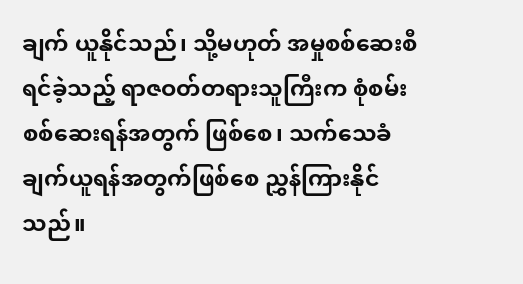ချက် ယူနိုင်သည်၊ သို့မဟုတ် အမှုစစ်ဆေးစီရင်ခဲ့သည့် ရာဇဝတ်တရားသူကြီးက စုံစမ်းစစ်ဆေးရန်အတွက် ဖြစ်စေ၊ သက်သေခံချက်ယူရန်အတွက်ဖြစ်စေ ညွှန်ကြားနိုင်သည်။